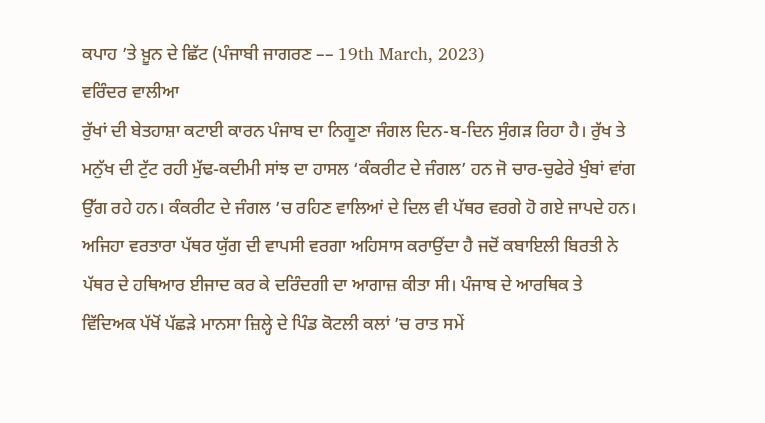ਕਪਾਹ ’ਤੇ ਖ਼ੂਨ ਦੇ ਛਿੱਟ (ਪੰਜਾਬੀ ਜਾਗਰਣ –– 19th March, 2023)
ਵਰਿੰਦਰ ਵਾਲੀਆ
ਰੁੱਖਾਂ ਦੀ ਬੇਤਹਾਸ਼ਾ ਕਟਾਈ ਕਾਰਨ ਪੰਜਾਬ ਦਾ ਨਿਗੂਣਾ ਜੰਗਲ ਦਿਨ-ਬ-ਦਿਨ ਸੁੰਗੜ ਰਿਹਾ ਹੈ। ਰੁੱਖ ਤੇ ਮਨੁੱਖ ਦੀ ਟੁੱਟ ਰਹੀ ਮੁੱਢ-ਕਦੀਮੀ ਸਾਂਝ ਦਾ ਹਾਸਲ ‘ਕੰਕਰੀਟ ਦੇ ਜੰਗਲ’ ਹਨ ਜੋ ਚਾਰ-ਚੁਫੇਰੇ ਖੁੰਬਾਂ ਵਾਂਗ ਉੱਗ ਰਹੇ ਹਨ। ਕੰਕਰੀਟ ਦੇ ਜੰਗਲ ’ਚ ਰਹਿਣ ਵਾਲਿਆਂ ਦੇ ਦਿਲ ਵੀ ਪੱਥਰ ਵਰਗੇ ਹੋ ਗਏ ਜਾਪਦੇ ਹਨ। ਅਜਿਹਾ ਵਰਤਾਰਾ ਪੱਥਰ ਯੁੱਗ ਦੀ ਵਾਪਸੀ ਵਰਗਾ ਅਹਿਸਾਸ ਕਰਾਉਂਦਾ ਹੈ ਜਦੋਂ ਕਬਾਇਲੀ ਬਿਰਤੀ ਨੇ ਪੱਥਰ ਦੇ ਹਥਿਆਰ ਈਜਾਦ ਕਰ ਕੇ ਦਰਿੰਦਗੀ ਦਾ ਆਗਾਜ਼ ਕੀਤਾ ਸੀ। ਪੰਜਾਬ ਦੇ ਆਰਥਿਕ ਤੇ ਵਿੱਦਿਅਕ ਪੱਖੋਂ ਪੱਛੜੇ ਮਾਨਸਾ ਜ਼ਿਲ੍ਹੇ ਦੇ ਪਿੰਡ ਕੋਟਲੀ ਕਲਾਂ ’ਚ ਰਾਤ ਸਮੇਂ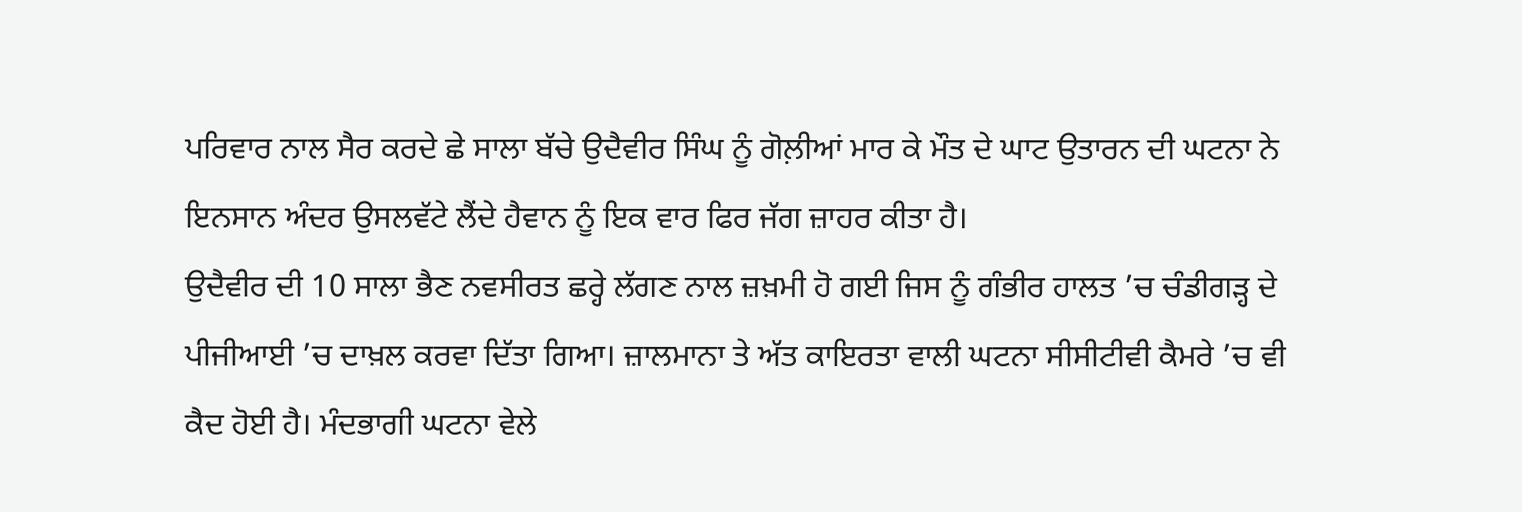ਪਰਿਵਾਰ ਨਾਲ ਸੈਰ ਕਰਦੇ ਛੇ ਸਾਲਾ ਬੱਚੇ ਉਦੈਵੀਰ ਸਿੰਘ ਨੂੰ ਗੋਲ਼ੀਆਂ ਮਾਰ ਕੇ ਮੌਤ ਦੇ ਘਾਟ ਉਤਾਰਨ ਦੀ ਘਟਨਾ ਨੇ ਇਨਸਾਨ ਅੰਦਰ ਉਸਲਵੱਟੇ ਲੈਂਦੇ ਹੈਵਾਨ ਨੂੰ ਇਕ ਵਾਰ ਫਿਰ ਜੱਗ ਜ਼ਾਹਰ ਕੀਤਾ ਹੈ।
ਉਦੈਵੀਰ ਦੀ 10 ਸਾਲਾ ਭੈਣ ਨਵਸੀਰਤ ਛਰ੍ਹੇ ਲੱਗਣ ਨਾਲ ਜ਼ਖ਼ਮੀ ਹੋ ਗਈ ਜਿਸ ਨੂੰ ਗੰਭੀਰ ਹਾਲਤ ’ਚ ਚੰਡੀਗੜ੍ਹ ਦੇ ਪੀਜੀਆਈ ’ਚ ਦਾਖ਼ਲ ਕਰਵਾ ਦਿੱਤਾ ਗਿਆ। ਜ਼ਾਲਮਾਨਾ ਤੇ ਅੱਤ ਕਾਇਰਤਾ ਵਾਲੀ ਘਟਨਾ ਸੀਸੀਟੀਵੀ ਕੈਮਰੇ ’ਚ ਵੀ ਕੈਦ ਹੋਈ ਹੈ। ਮੰਦਭਾਗੀ ਘਟਨਾ ਵੇਲੇ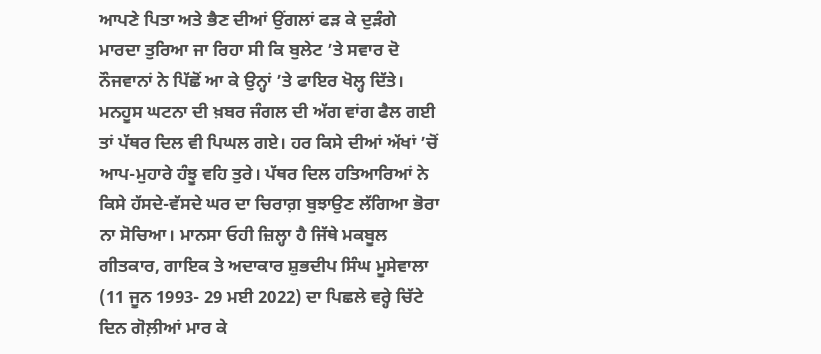ਆਪਣੇ ਪਿਤਾ ਅਤੇ ਭੈਣ ਦੀਆਂ ਉਂਗਲਾਂ ਫੜ ਕੇ ਦੁੜੰਗੇ ਮਾਰਦਾ ਤੁਰਿਆ ਜਾ ਰਿਹਾ ਸੀ ਕਿ ਬੁਲੇਟ ’ਤੇ ਸਵਾਰ ਦੋ ਨੌਜਵਾਨਾਂ ਨੇ ਪਿੱਛੋਂ ਆ ਕੇ ਉਨ੍ਹਾਂ ’ਤੇ ਫਾਇਰ ਖੋਲ੍ਹ ਦਿੱਤੇ। ਮਨਹੂਸ ਘਟਨਾ ਦੀ ਖ਼ਬਰ ਜੰਗਲ ਦੀ ਅੱਗ ਵਾਂਗ ਫੈਲ ਗਈ ਤਾਂ ਪੱਥਰ ਦਿਲ ਵੀ ਪਿਘਲ ਗਏ। ਹਰ ਕਿਸੇ ਦੀਆਂ ਅੱਖਾਂ ’ਚੋਂ ਆਪ-ਮੁਹਾਰੇ ਹੰਝੂ ਵਹਿ ਤੁਰੇ। ਪੱਥਰ ਦਿਲ ਹਤਿਆਰਿਆਂ ਨੇ ਕਿਸੇ ਹੱਸਦੇ-ਵੱਸਦੇ ਘਰ ਦਾ ਚਿਰਾਗ਼ ਬੁਝਾਉਣ ਲੱਗਿਆ ਭੋਰਾ ਨਾ ਸੋਚਿਆ। ਮਾਨਸਾ ਓਹੀ ਜ਼ਿਲ੍ਹਾ ਹੈ ਜਿੱਥੇ ਮਕਬੂਲ ਗੀਤਕਾਰ, ਗਾਇਕ ਤੇ ਅਦਾਕਾਰ ਸ਼ੁਭਦੀਪ ਸਿੰਘ ਮੂਸੇਵਾਲਾ (11 ਜੂਨ 1993- 29 ਮਈ 2022) ਦਾ ਪਿਛਲੇ ਵਰ੍ਹੇ ਚਿੱਟੇ ਦਿਨ ਗੋਲ਼ੀਆਂ ਮਾਰ ਕੇ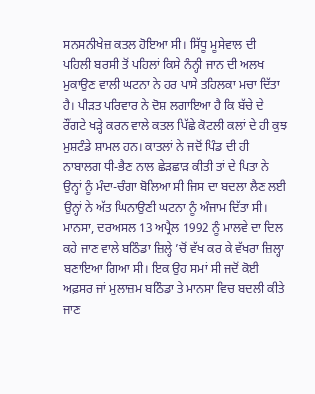ਸਨਸਨੀਖੇਜ਼ ਕਤਲ ਹੋਇਆ ਸੀ। ਸਿੱਧੂ ਮੂਸੇਵਾਲ ਦੀ ਪਹਿਲੀ ਬਰਸੀ ਤੋਂ ਪਹਿਲਾਂ ਕਿਸੇ ਨੰਨ੍ਹੀ ਜਾਨ ਦੀ ਅਲਖ ਮੁਕਾਉਣ ਵਾਲੀ ਘਟਨਾ ਨੇ ਹਰ ਪਾਸੇ ਤਹਿਲਕਾ ਮਚਾ ਦਿੱਤਾ ਹੈ। ਪੀੜਤ ਪਰਿਵਾਰ ਨੇ ਦੋਸ਼ ਲਗਾਇਆ ਹੈ ਕਿ ਬੱਚੇ ਦੇ ਰੌਂਗਟੇ ਖੜ੍ਹੇ ਕਰਨ ਵਾਲੇ ਕਤਲ ਪਿੱਛੇ ਕੋਟਲੀ ਕਲਾਂ ਦੇ ਹੀ ਕੁਝ ਮੁਸ਼ਟੰਡੇ ਸ਼ਾਮਲ ਹਨ। ਕਾਤਲਾਂ ਨੇ ਜਦੋਂ ਪਿੰਡ ਦੀ ਹੀ ਨਾਬਾਲਗ ਧੀ-ਭੈਣ ਨਾਲ ਛੇੜਛਾੜ ਕੀਤੀ ਤਾਂ ਦੇ ਪਿਤਾ ਨੇ ਉਨ੍ਹਾਂ ਨੂੰ ਮੰਦਾ-ਚੰਗਾ ਬੋਲਿਆ ਸੀ ਜਿਸ ਦਾ ਬਦਲਾ ਲੈਣ ਲਈ ਉਨ੍ਹਾਂ ਨੇ ਅੱਤ ਘਿਨਾਉਣੀ ਘਟਨਾ ਨੂੰ ਅੰਜਾਮ ਦਿੱਤਾ ਸੀ। ਮਾਨਸਾ, ਦਰਅਸਲ 13 ਅਪ੍ਰੈਲ 1992 ਨੂੰ ਮਾਲਵੇ ਦਾ ਦਿਲ ਕਹੇ ਜਾਣ ਵਾਲੇ ਬਠਿੰਡਾ ਜ਼ਿਲ੍ਹੇ ’ਚੋਂ ਵੱਖ ਕਰ ਕੇ ਵੱਖਰਾ ਜ਼ਿਲ੍ਹਾ ਬਣਾਇਆ ਗਿਆ ਸੀ। ਇਕ ਉਹ ਸਮਾਂ ਸੀ ਜਦੋਂ ਕੋਈ ਅਫ਼ਸਰ ਜਾਂ ਮੁਲਾਜ਼ਮ ਬਠਿੰਡਾ ਤੇ ਮਾਨਸਾ ਵਿਚ ਬਦਲੀ ਕੀਤੇ ਜਾਣ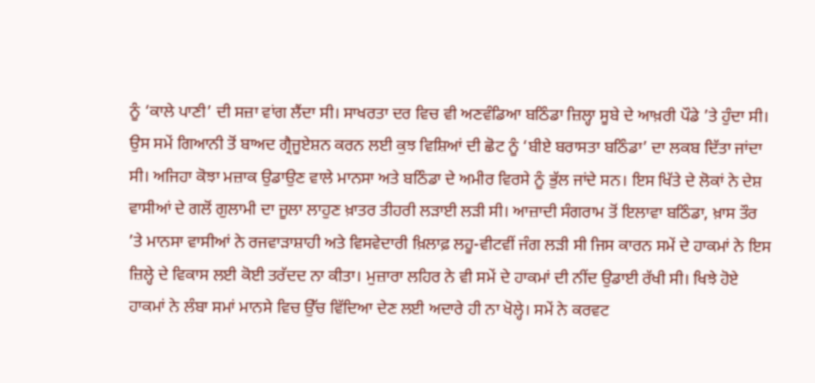ਨੂੰ ‘ਕਾਲੇ ਪਾਣੀ’ ਦੀ ਸਜ਼ਾ ਵਾਂਗ ਲੈਂਦਾ ਸੀ। ਸਾਖਰਤਾ ਦਰ ਵਿਚ ਵੀ ਅਣਵੰਡਿਆ ਬਠਿੰਡਾ ਜ਼ਿਲ੍ਹਾ ਸੂਬੇ ਦੇ ਆਖ਼ਰੀ ਪੌਡੇ ’ਤੇ ਹੁੰਦਾ ਸੀ। ਉਸ ਸਮੇਂ ਗਿਆਨੀ ਤੋਂ ਬਾਅਦ ਗ੍ਰੈਜੂਏਸ਼ਨ ਕਰਨ ਲਈ ਕੁਝ ਵਿਸ਼ਿਆਂ ਦੀ ਛੋਟ ਨੂੰ ‘ਬੀਏ ਬਰਾਸਤਾ ਬਠਿੰਡਾ’ ਦਾ ਲਕਬ ਦਿੱਤਾ ਜਾਂਦਾ ਸੀ। ਅਜਿਹਾ ਕੋਝਾ ਮਜ਼ਾਕ ਉਡਾਉਣ ਵਾਲੇ ਮਾਨਸਾ ਅਤੇ ਬਠਿੰਡਾ ਦੇ ਅਮੀਰ ਵਿਰਸੇ ਨੂੰ ਭੁੱਲ ਜਾਂਦੇ ਸਨ। ਇਸ ਖਿੱਤੇ ਦੇ ਲੋਕਾਂ ਨੇ ਦੇਸ਼ ਵਾਸੀਆਂ ਦੇ ਗਲੋਂ ਗੁਲਾਮੀ ਦਾ ਜੂਲਾ ਲਾਹੁਣ ਖ਼ਾਤਰ ਤੀਹਰੀ ਲੜਾਈ ਲੜੀ ਸੀ। ਆਜ਼ਾਦੀ ਸੰਗਰਾਮ ਤੋਂ ਇਲਾਵਾ ਬਠਿੰਡਾ, ਖ਼ਾਸ ਤੌਰ ’ਤੇ ਮਾਨਸਾ ਵਾਸੀਆਂ ਨੇ ਰਜਵਾੜਾਸ਼ਾਹੀ ਅਤੇ ਵਿਸਵੇਦਾਰੀ ਖ਼ਿਲਾਫ਼ ਲਹੂ-ਵੀਟਵੀਂ ਜੰਗ ਲੜੀ ਸੀ ਜਿਸ ਕਾਰਨ ਸਮੇਂ ਦੇ ਹਾਕਮਾਂ ਨੇ ਇਸ ਜ਼ਿਲ੍ਹੇ ਦੇ ਵਿਕਾਸ ਲਈ ਕੋਈ ਤਰੱਦਦ ਨਾ ਕੀਤਾ। ਮੁਜ਼ਾਰਾ ਲਹਿਰ ਨੇ ਵੀ ਸਮੇਂ ਦੇ ਹਾਕਮਾਂ ਦੀ ਨੀਂਦ ਉਡਾਈ ਰੱਖੀ ਸੀ। ਖਿਝੇ ਹੋਏ ਹਾਕਮਾਂ ਨੇ ਲੰਬਾ ਸਮਾਂ ਮਾਨਸੇ ਵਿਚ ਉੱਚ ਵਿੱਦਿਆ ਦੇਣ ਲਈ ਅਦਾਰੇ ਹੀ ਨਾ ਖੋਲ੍ਹੇ। ਸਮੇਂ ਨੇ ਕਰਵਟ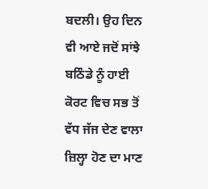ਬਦਲੀ। ਉਹ ਦਿਨ ਵੀ ਆਏ ਜਦੋਂ ਸਾਂਝੇ ਬਠਿੰਡੇ ਨੂੰ ਹਾਈ ਕੋਰਟ ਵਿਚ ਸਭ ਤੋਂ ਵੱਧ ਜੱਜ ਦੇਣ ਵਾਲਾ ਜ਼ਿਲ੍ਹਾ ਹੋਣ ਦਾ ਮਾਣ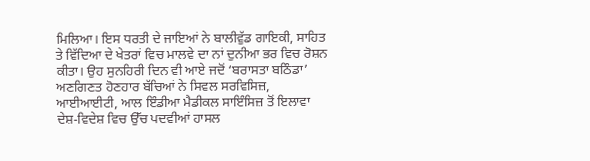ਮਿਲਿਆ। ਇਸ ਧਰਤੀ ਦੇ ਜਾਇਆਂ ਨੇ ਬਾਲੀਵੁੱਡ ਗਾਇਕੀ, ਸਾਹਿਤ ਤੇ ਵਿੱਦਿਆ ਦੇ ਖੇਤਰਾਂ ਵਿਚ ਮਾਲਵੇ ਦਾ ਨਾਂ ਦੁਨੀਆ ਭਰ ਵਿਚ ਰੋਸ਼ਨ ਕੀਤਾ। ਉਹ ਸੁਨਹਿਰੀ ਦਿਨ ਵੀ ਆਏ ਜਦੋਂ ‘ਬਰਾਸਤਾ ਬਠਿੰਡਾ’ ਅਣਗਿਣਤ ਹੋਣਹਾਰ ਬੱਚਿਆਂ ਨੇ ਸਿਵਲ ਸਰਵਿਸਿਜ਼, ਆਈਆਈਟੀ, ਆਲ ਇੰਡੀਆ ਮੈਡੀਕਲ ਸਾਇੰਸਿਜ਼ ਤੋਂ ਇਲਾਵਾ ਦੇਸ਼-ਵਿਦੇਸ਼ ਵਿਚ ਉੱਚ ਪਦਵੀਆਂ ਹਾਸਲ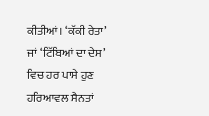ਕੀਤੀਆਂ। ‘ਕੱਕੀ ਰੇਤਾ’ ਜਾਂ ‘ਟਿੱਬਿਆਂ ਦਾ ਦੇਸ’ ਵਿਚ ਹਰ ਪਾਸੇ ਹੁਣ ਹਰਿਆਵਲ ਸੈਨਤਾਂ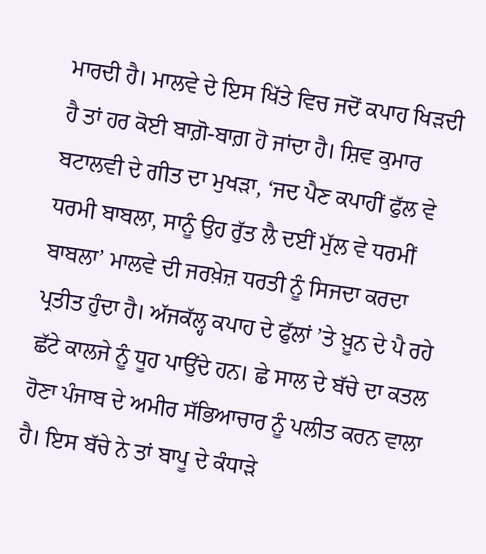ਮਾਰਦੀ ਹੈ। ਮਾਲਵੇ ਦੇ ਇਸ ਖਿੱਤੇ ਵਿਚ ਜਦੋਂ ਕਪਾਹ ਖਿੜਦੀ ਹੈ ਤਾਂ ਹਰ ਕੋਈ ਬਾਗ਼ੋ-ਬਾਗ਼ ਹੋ ਜਾਂਦਾ ਹੈ। ਸ਼ਿਵ ਕੁਮਾਰ ਬਟਾਲਵੀ ਦੇ ਗੀਤ ਦਾ ਮੁਖੜਾ, ‘ਜਦ ਪੈਣ ਕਪਾਹੀਂ ਫੁੱਲ ਵੇ ਧਰਮੀ ਬਾਬਲਾ, ਸਾਨੂੰ ਉਹ ਰੁੱਤ ਲੈ ਦਈਂ ਮੁੱਲ ਵੇ ਧਰਮੀਂ ਬਾਬਲਾ’ ਮਾਲਵੇ ਦੀ ਜਰਖ਼ੇਜ਼ ਧਰਤੀ ਨੂੰ ਸਿਜਦਾ ਕਰਦਾ ਪ੍ਰਤੀਤ ਹੁੰਦਾ ਹੈ। ਅੱਜਕੱਲ੍ਹ ਕਪਾਹ ਦੇ ਫੁੱਲਾਂ ’ਤੇ ਖ਼ੂਨ ਦੇ ਪੈ ਰਹੇ ਛੱਟੇ ਕਾਲਜੇ ਨੂੰ ਧੂਹ ਪਾਉਂਦੇ ਹਨ। ਛੇ ਸਾਲ ਦੇ ਬੱਚੇ ਦਾ ਕਤਲ ਹੋਣਾ ਪੰਜਾਬ ਦੇ ਅਮੀਰ ਸੱਭਿਆਚਾਰ ਨੂੰ ਪਲੀਤ ਕਰਨ ਵਾਲਾ ਹੈ। ਇਸ ਬੱਚੇ ਨੇ ਤਾਂ ਬਾਪੂ ਦੇ ਕੰਧਾੜੇ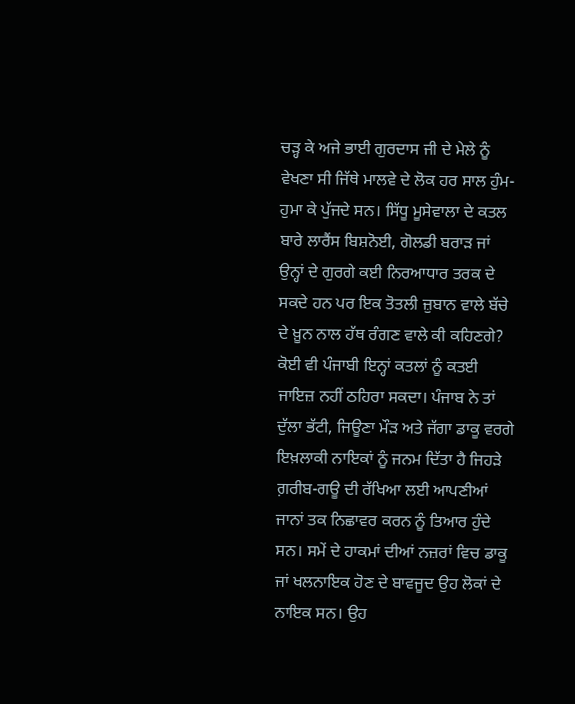ਚੜ੍ਹ ਕੇ ਅਜੇ ਭਾਈ ਗੁਰਦਾਸ ਜੀ ਦੇ ਮੇਲੇ ਨੂੰ ਵੇਖਣਾ ਸੀ ਜਿੱਥੇ ਮਾਲਵੇ ਦੇ ਲੋਕ ਹਰ ਸਾਲ ਹੁੰਮ-ਹੁਮਾ ਕੇ ਪੁੱਜਦੇ ਸਨ। ਸਿੱਧੂ ਮੂਸੇਵਾਲਾ ਦੇ ਕਤਲ ਬਾਰੇ ਲਾਰੈਂਸ ਬਿਸ਼ਨੋਈ, ਗੋਲਡੀ ਬਰਾੜ ਜਾਂ ਉਨ੍ਹਾਂ ਦੇ ਗੁਰਗੇ ਕਈ ਨਿਰਆਧਾਰ ਤਰਕ ਦੇ ਸਕਦੇ ਹਨ ਪਰ ਇਕ ਤੋਤਲੀ ਜ਼ੁਬਾਨ ਵਾਲੇ ਬੱਚੇ ਦੇ ਖ਼ੂਨ ਨਾਲ ਹੱਥ ਰੰਗਣ ਵਾਲੇ ਕੀ ਕਹਿਣਗੇ? ਕੋਈ ਵੀ ਪੰਜਾਬੀ ਇਨ੍ਹਾਂ ਕਤਲਾਂ ਨੂੰ ਕਤਈ ਜਾਇਜ਼ ਨਹੀਂ ਠਹਿਰਾ ਸਕਦਾ। ਪੰਜਾਬ ਨੇ ਤਾਂ ਦੁੱਲਾ ਭੱਟੀ, ਜਿਊਣਾ ਮੌੜ ਅਤੇ ਜੱਗਾ ਡਾਕੂ ਵਰਗੇ ਇਖ਼ਲਾਕੀ ਨਾਇਕਾਂ ਨੂੰ ਜਨਮ ਦਿੱਤਾ ਹੈ ਜਿਹੜੇ ਗ਼ਰੀਬ-ਗਊ ਦੀ ਰੱਖਿਆ ਲਈ ਆਪਣੀਆਂ ਜਾਨਾਂ ਤਕ ਨਿਛਾਵਰ ਕਰਨ ਨੂੰ ਤਿਆਰ ਹੁੰਦੇ ਸਨ। ਸਮੇਂ ਦੇ ਹਾਕਮਾਂ ਦੀਆਂ ਨਜ਼ਰਾਂ ਵਿਚ ਡਾਕੂ ਜਾਂ ਖਲਨਾਇਕ ਹੋਣ ਦੇ ਬਾਵਜੂਦ ਉਹ ਲੋਕਾਂ ਦੇ ਨਾਇਕ ਸਨ। ਉਹ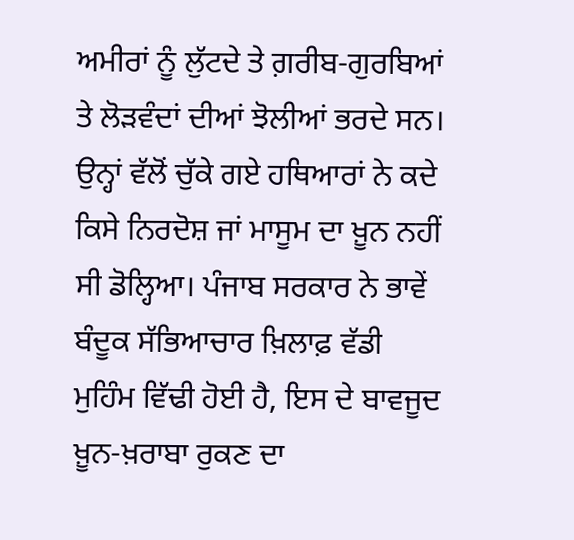ਅਮੀਰਾਂ ਨੂੰ ਲੁੱਟਦੇ ਤੇ ਗ਼ਰੀਬ-ਗੁਰਬਿਆਂ ਤੇ ਲੋੜਵੰਦਾਂ ਦੀਆਂ ਝੋਲੀਆਂ ਭਰਦੇ ਸਨ। ਉਨ੍ਹਾਂ ਵੱਲੋਂ ਚੁੱਕੇ ਗਏ ਹਥਿਆਰਾਂ ਨੇ ਕਦੇ ਕਿਸੇ ਨਿਰਦੋਸ਼ ਜਾਂ ਮਾਸੂਮ ਦਾ ਖ਼ੂਨ ਨਹੀਂ ਸੀ ਡੋਲ੍ਹਿਆ। ਪੰਜਾਬ ਸਰਕਾਰ ਨੇ ਭਾਵੇਂ ਬੰਦੂਕ ਸੱਭਿਆਚਾਰ ਖ਼ਿਲਾਫ਼ ਵੱਡੀ ਮੁਹਿੰਮ ਵਿੱਢੀ ਹੋਈ ਹੈ, ਇਸ ਦੇ ਬਾਵਜੂਦ ਖ਼ੂਨ-ਖ਼ਰਾਬਾ ਰੁਕਣ ਦਾ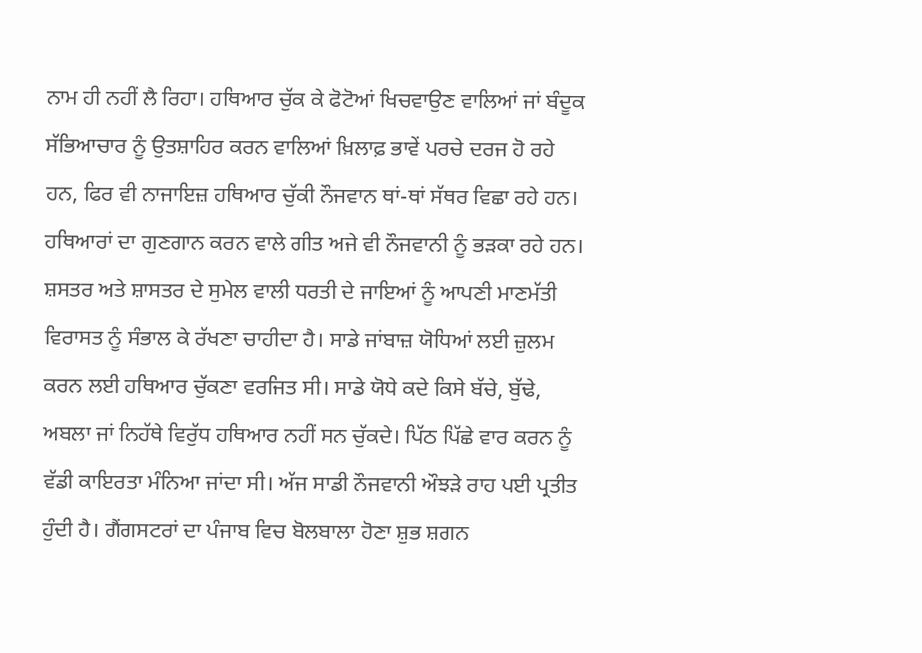ਨਾਮ ਹੀ ਨਹੀਂ ਲੈ ਰਿਹਾ। ਹਥਿਆਰ ਚੁੱਕ ਕੇ ਫੋਟੋਆਂ ਖਿਚਵਾਉਣ ਵਾਲਿਆਂ ਜਾਂ ਬੰਦੂਕ ਸੱਭਿਆਚਾਰ ਨੂੰ ਉਤਸ਼ਾਹਿਰ ਕਰਨ ਵਾਲਿਆਂ ਖ਼ਿਲਾਫ਼ ਭਾਵੇਂ ਪਰਚੇ ਦਰਜ ਹੋ ਰਹੇ ਹਨ, ਫਿਰ ਵੀ ਨਾਜਾਇਜ਼ ਹਥਿਆਰ ਚੁੱਕੀ ਨੌਜਵਾਨ ਥਾਂ-ਥਾਂ ਸੱਥਰ ਵਿਛਾ ਰਹੇ ਹਨ। ਹਥਿਆਰਾਂ ਦਾ ਗੁਣਗਾਨ ਕਰਨ ਵਾਲੇ ਗੀਤ ਅਜੇ ਵੀ ਨੌਜਵਾਨੀ ਨੂੰ ਭੜਕਾ ਰਹੇ ਹਨ। ਸ਼ਸਤਰ ਅਤੇ ਸ਼ਾਸਤਰ ਦੇ ਸੁਮੇਲ ਵਾਲੀ ਧਰਤੀ ਦੇ ਜਾਇਆਂ ਨੂੰ ਆਪਣੀ ਮਾਣਮੱਤੀ ਵਿਰਾਸਤ ਨੂੰ ਸੰਭਾਲ ਕੇ ਰੱਖਣਾ ਚਾਹੀਦਾ ਹੈ। ਸਾਡੇ ਜਾਂਬਾਜ਼ ਯੋਧਿਆਂ ਲਈ ਜ਼ੁਲਮ ਕਰਨ ਲਈ ਹਥਿਆਰ ਚੁੱਕਣਾ ਵਰਜਿਤ ਸੀ। ਸਾਡੇ ਯੋਧੇ ਕਦੇ ਕਿਸੇ ਬੱਚੇ, ਬੁੱਢੇ, ਅਬਲਾ ਜਾਂ ਨਿਹੱਥੇ ਵਿਰੁੱਧ ਹਥਿਆਰ ਨਹੀਂ ਸਨ ਚੁੱਕਦੇ। ਪਿੱਠ ਪਿੱਛੇ ਵਾਰ ਕਰਨ ਨੂੰ ਵੱਡੀ ਕਾਇਰਤਾ ਮੰਨਿਆ ਜਾਂਦਾ ਸੀ। ਅੱਜ ਸਾਡੀ ਨੌਜਵਾਨੀ ਔਝੜੇ ਰਾਹ ਪਈ ਪ੍ਰਤੀਤ ਹੁੰਦੀ ਹੈ। ਗੈਂਗਸਟਰਾਂ ਦਾ ਪੰਜਾਬ ਵਿਚ ਬੋਲਬਾਲਾ ਹੋਣਾ ਸ਼ੁਭ ਸ਼ਗਨ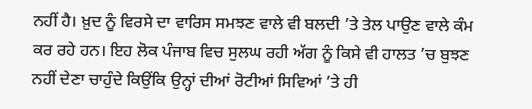ਨਹੀਂ ਹੈ। ਖ਼ੁਦ ਨੂੰ ਵਿਰਸੇ ਦਾ ਵਾਰਿਸ ਸਮਝਣ ਵਾਲੇ ਵੀ ਬਲਦੀ ’ਤੇ ਤੇਲ ਪਾਉਣ ਵਾਲੇ ਕੰਮ ਕਰ ਰਹੇ ਹਨ। ਇਹ ਲੋਕ ਪੰਜਾਬ ਵਿਚ ਸੁਲਘ ਰਹੀ ਅੱਗ ਨੂੰ ਕਿਸੇ ਵੀ ਹਾਲਤ ’ਚ ਬੁਝਣ ਨਹੀਂ ਦੇਣਾ ਚਾਹੁੰਦੇ ਕਿਉਂਕਿ ਉਨ੍ਹਾਂ ਦੀਆਂ ਰੋਟੀਆਂ ਸਿਵਿਆਂ ’ਤੇ ਹੀ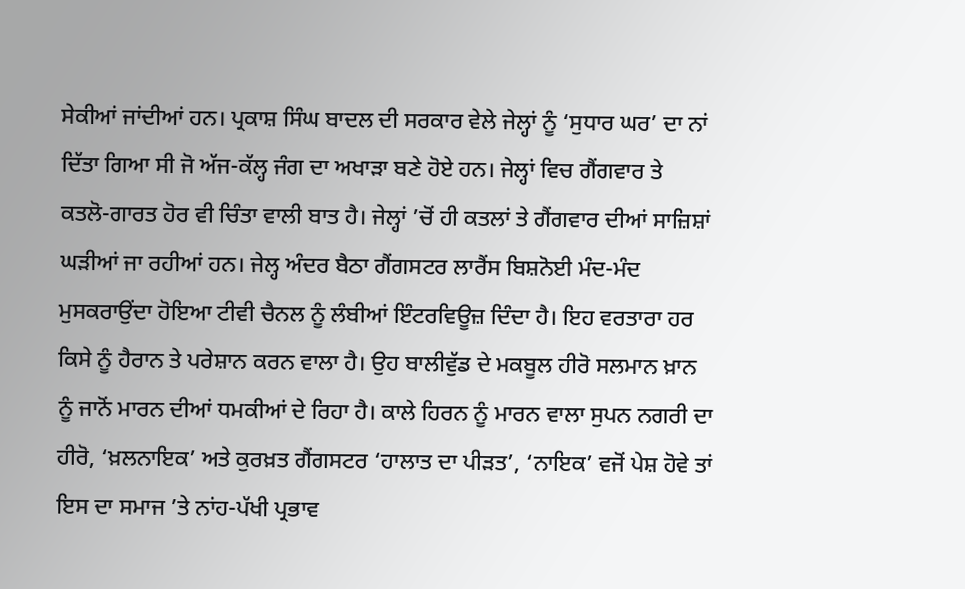ਸੇਕੀਆਂ ਜਾਂਦੀਆਂ ਹਨ। ਪ੍ਰਕਾਸ਼ ਸਿੰਘ ਬਾਦਲ ਦੀ ਸਰਕਾਰ ਵੇਲੇ ਜੇਲ੍ਹਾਂ ਨੂੰ ‘ਸੁਧਾਰ ਘਰ’ ਦਾ ਨਾਂ ਦਿੱਤਾ ਗਿਆ ਸੀ ਜੋ ਅੱਜ-ਕੱਲ੍ਹ ਜੰਗ ਦਾ ਅਖਾੜਾ ਬਣੇ ਹੋਏ ਹਨ। ਜੇਲ੍ਹਾਂ ਵਿਚ ਗੈਂਗਵਾਰ ਤੇ ਕਤਲੋ-ਗਾਰਤ ਹੋਰ ਵੀ ਚਿੰਤਾ ਵਾਲੀ ਬਾਤ ਹੈ। ਜੇਲ੍ਹਾਂ ’ਚੋਂ ਹੀ ਕਤਲਾਂ ਤੇ ਗੈਂਗਵਾਰ ਦੀਆਂ ਸਾਜ਼ਿਸ਼ਾਂ ਘੜੀਆਂ ਜਾ ਰਹੀਆਂ ਹਨ। ਜੇਲ੍ਹ ਅੰਦਰ ਬੈਠਾ ਗੈਂਗਸਟਰ ਲਾਰੈਂਸ ਬਿਸ਼ਨੋਈ ਮੰਦ-ਮੰਦ ਮੁਸਕਰਾਉਂਦਾ ਹੋਇਆ ਟੀਵੀ ਚੈਨਲ ਨੂੰ ਲੰਬੀਆਂ ਇੰਟਰਵਿਊਜ਼ ਦਿੰਦਾ ਹੈ। ਇਹ ਵਰਤਾਰਾ ਹਰ ਕਿਸੇ ਨੂੰ ਹੈਰਾਨ ਤੇ ਪਰੇਸ਼ਾਨ ਕਰਨ ਵਾਲਾ ਹੈ। ਉਹ ਬਾਲੀਵੁੱਡ ਦੇ ਮਕਬੂਲ ਹੀਰੋ ਸਲਮਾਨ ਖ਼ਾਨ ਨੂੰ ਜਾਨੋਂ ਮਾਰਨ ਦੀਆਂ ਧਮਕੀਆਂ ਦੇ ਰਿਹਾ ਹੈ। ਕਾਲੇ ਹਿਰਨ ਨੂੰ ਮਾਰਨ ਵਾਲਾ ਸੁਪਨ ਨਗਰੀ ਦਾ ਹੀਰੋ, ‘ਖ਼ਲਨਾਇਕ’ ਅਤੇ ਕੁਰਖ਼ਤ ਗੈਂਗਸਟਰ ‘ਹਾਲਾਤ ਦਾ ਪੀੜਤ’, ‘ਨਾਇਕ’ ਵਜੋਂ ਪੇਸ਼ ਹੋਵੇ ਤਾਂ ਇਸ ਦਾ ਸਮਾਜ ’ਤੇ ਨਾਂਹ-ਪੱਖੀ ਪ੍ਰਭਾਵ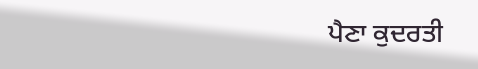ਪੈਣਾ ਕੁਦਰਤੀ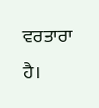ਵਰਤਾਰਾ ਹੈ।